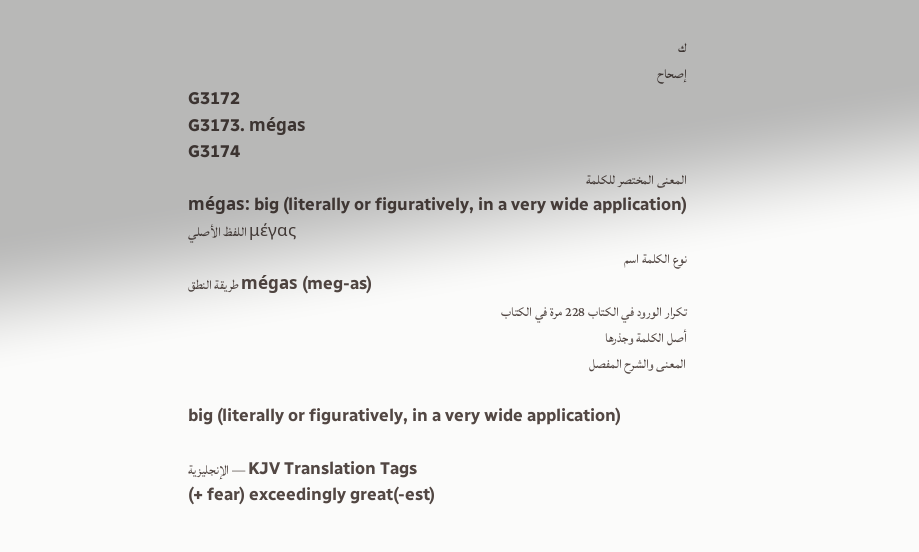ك
إصحاح
G3172
G3173. mégas
G3174
المعنى المختصر للكلمة
mégas: big (literally or figuratively, in a very wide application)
اللفظ الأصلي μέγας
نوع الكلمة اسم
طريقة النطق mégas (meg-as)
تكرار الورود في الكتاب 228 مرة في الكتاب
أصل الكلمة وجذرها
المعنى والشرح المفصل

big (literally or figuratively, in a very wide application)

الإنجليزية — KJV Translation Tags
(+ fear) exceedingly great(-est)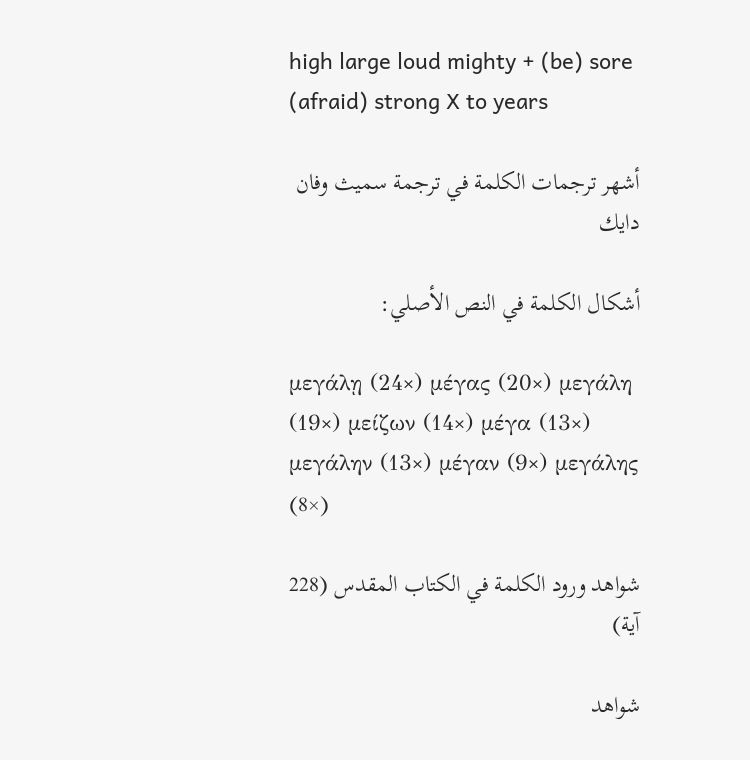high large loud mighty + (be) sore (afraid) strong X to years

أشهر ترجمات الكلمة في ترجمة سميث وفان دايك

أشكال الكلمة في النص الأصلي:

μεγάλῃ (24×) μέγας (20×) μεγάλη (19×) μείζων (14×) μέγα (13×) μεγάλην (13×) μέγαν (9×) μεγάλης (8×)

شواهد ورود الكلمة في الكتاب المقدس (228 آية)

شواهد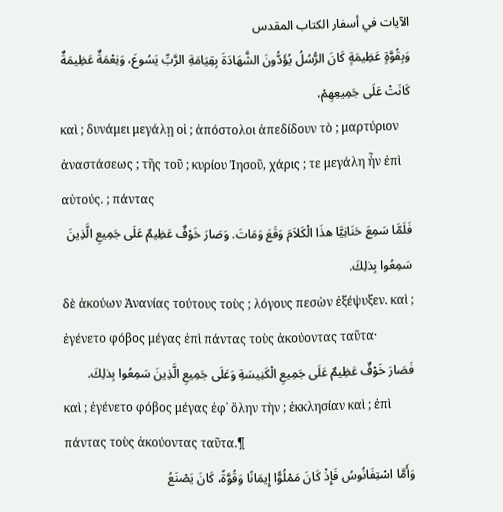الآيات في أسفار الكتاب المقدس
وَبِقُوَّةٍ عَظِيمَةٍ كَانَ الرُّسُلُ يُؤَدُّونَ الشَّهَادَةَ بِقِيَامَةِ الرَّبِّ يَسُوعَ، وَنِعْمَةٌ عَظِيمَةٌ كَانَتْ عَلَى جَمِيعِهِمْ،
καὶ ; δυνάμει μεγάλῃ οἱ ; ἀπόστολοι ἀπεδίδουν τὸ ; μαρτύριον ἀναστάσεως ; τῆς τοῦ ; κυρίου Ἰησοῦ, χάρις ; τε μεγάλη ἦν ἐπὶ αὐτούς. ; πάντας
فَلَمَّا سَمِعَ حَنَانِيَّا هذَا الْكَلاَمَ وَقَعَ وَمَاتَ. وَصَارَ خَوْفٌ عَظِيمٌ عَلَى جَمِيعِ الَّذِينَ سَمِعُوا بِذلِكَ.
δὲ ἀκούων Ἁνανίας τούτους τοὺς ; λόγους πεσὼν ἐξέψυξεν. καὶ ; ἐγένετο φόβος μέγας ἐπὶ πάντας τοὺς ἀκούοντας ταῦτα·
فَصَارَ خَوْفٌ عَظِيمٌ عَلَى جَمِيعِ الْكَنِيسَةِ وَعَلَى جَمِيعِ الَّذِينَ سَمِعُوا بِذلِكَ.
καὶ ; ἐγένετο φόβος μέγας ἐφ᾽ ὅλην τὴν ; ἐκκλησίαν καὶ ; ἐπὶ πάντας τοὺς ἀκούοντας ταῦτα.¶
وَأَمَّا اسْتِفَانُوسُ فَإِذْ كَانَ مَمْلُوًّا إِيمَانًا وَقُوَّةً، كَانَ يَصْنَعُ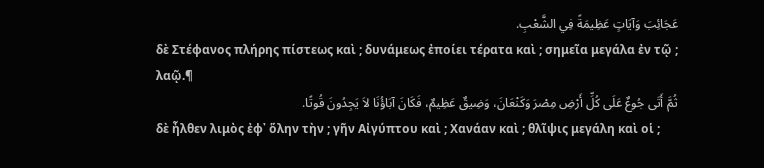عَجَائِبَ وَآيَاتٍ عَظِيمَةً فِي الشَّعْبِ.
δὲ Στέφανος πλήρης πίστεως καὶ ; δυνάμεως ἐποίει τέρατα καὶ ; σημεῖα μεγάλα ἐν τῷ ; λαῷ.¶
ثُمَّ أَتَى جُوعٌ عَلَى كُلِّ أَرْضِ مِصْرَ وَكَنْعَانَ، وَضِيقٌ عَظِيمٌ، فَكَانَ آبَاؤُنَا لاَ يَجِدُونَ قُوتًا.
δὲ ἦλθεν λιμὸς ἐφ᾽ ὅλην τὴν ; γῆν Αἰγύπτου καὶ ; Χανάαν καὶ ; θλῖψις μεγάλη καὶ οἱ ;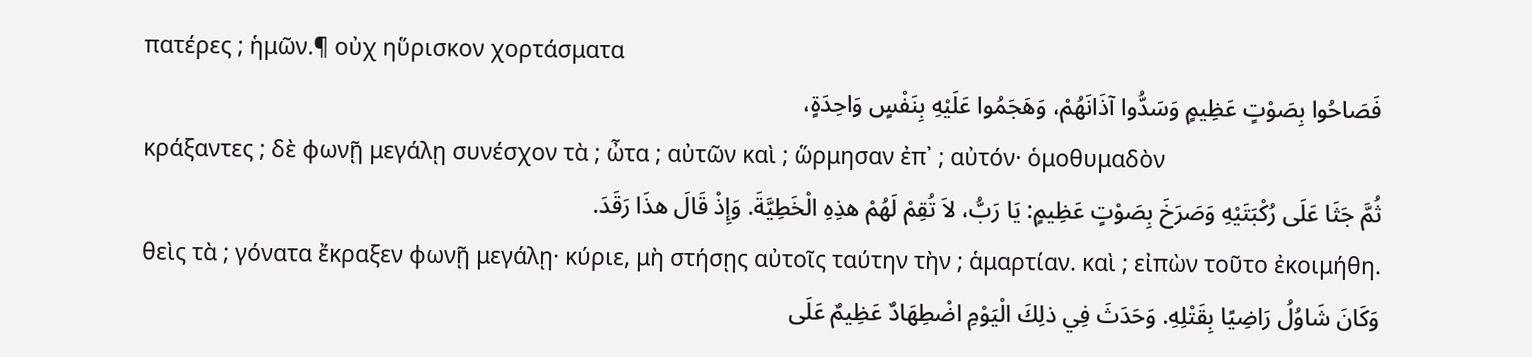πατέρες ; ἡμῶν.¶ οὐχ ηὕρισκον χορτάσματα
فَصَاحُوا بِصَوْتٍ عَظِيمٍ وَسَدُّوا آذَانَهُمْ، وَهَجَمُوا عَلَيْهِ بِنَفْسٍ وَاحِدَةٍ،
κράξαντες ; δὲ φωνῇ μεγάλῃ συνέσχον τὰ ; ὦτα ; αὐτῶν καὶ ; ὥρμησαν ἐπ᾽ ; αὐτόν· ὁμοθυμαδὸν
ثُمَّ جَثَا عَلَى رُكْبَتَيْهِ وَصَرَخَ بِصَوْتٍ عَظِيمٍ: يَا رَبُّ، لاَ تُقِمْ لَهُمْ هذِهِ الْخَطِيَّةَ. وَإِذْ قَالَ هذَا رَقَدَ.
θεὶς τὰ ; γόνατα ἔκραξεν φωνῇ μεγάλῃ· κύριε, μὴ στήσῃς αὐτοῖς ταύτην τὴν ; ἁμαρτίαν. καὶ ; εἰπὼν τοῦτο ἐκοιμήθη.
وَكَانَ شَاوُلُ رَاضِيًا بِقَتْلِهِ. وَحَدَثَ فِي ذلِكَ الْيَوْمِ اضْطِهَادٌ عَظِيمٌ عَلَى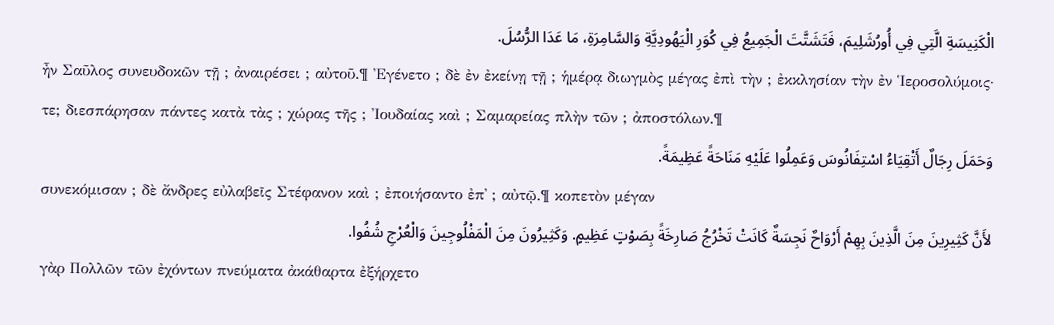الْكَنِيسَةِ الَّتِي فِي أُورُشَلِيمَ، فَتَشَتَّتَ الْجَمِيعُ فِي كُوَرِ الْيَهُودِيَّةِ وَالسَّامِرَةِ، مَا عَدَا الرُّسُلَ.
ἦν Σαῦλος συνευδοκῶν τῇ ; ἀναιρέσει ; αὐτοῦ.¶ Ἐγένετο ; δὲ ἐν ἐκείνῃ τῇ ; ἡμέρᾳ διωγμὸς μέγας ἐπὶ τὴν ; ἐκκλησίαν τὴν ἐν Ἱεροσολύμοις· τε; διεσπάρησαν πάντες κατὰ τὰς ; χώρας τῆς ; Ἰουδαίας καὶ ; Σαμαρείας πλὴν τῶν ; ἀποστόλων.¶
وَحَمَلَ رِجَالٌ أَتْقِيَاءُ اسْتِفَانُوسَ وَعَمِلُوا عَلَيْهِ مَنَاحَةً عَظِيمَةً.
συνεκόμισαν ; δὲ ἄνδρες εὐλαβεῖς Στέφανον καὶ ; ἐποιήσαντο ἐπ᾽ ; αὐτῷ.¶ κοπετὸν μέγαν
لأَنَّ كَثِيرِينَ مِنَ الَّذِينَ بِهِمْ أَرْوَاحٌ نَجِسَةٌ كَانَتْ تَخْرُجُ صَارِخَةً بِصَوْتٍ عَظِيمٍ. وَكَثِيرُونَ مِنَ الْمَفْلُوجِينَ وَالْعُرْجِ شُفُوا.
γὰρ Πολλῶν τῶν ἐχόντων πνεύματα ἀκάθαρτα ἐξήρχετο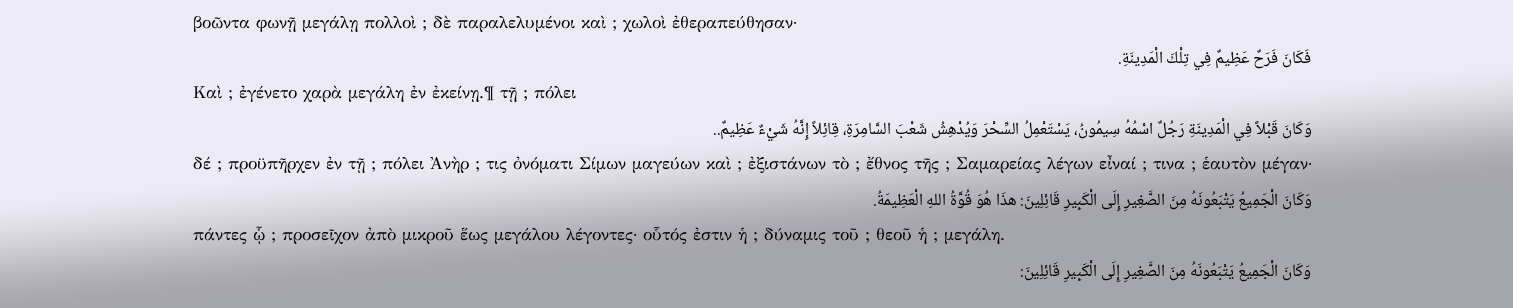βοῶντα φωνῇ μεγάλῃ πολλοὶ ; δὲ παραλελυμένοι καὶ ; χωλοὶ ἐθεραπεύθησαν·
فَكَانَ فَرَحٌ عَظِيمٌ فِي تِلْكَ الْمَدِينَةِ.
Καὶ ; ἐγένετο χαρὰ μεγάλη ἐν ἐκείνῃ.¶ τῇ ; πόλει
وَكَانَ قَبْلاً فِي الْمَدِينَةِ رَجُلٌ اسْمُهُ سِيمُونُ، يَسْتَعْمِلُ السِّحْرَ وَيُدْهِشُ شَعْبَ السَّامِرَةِ، قِائِلاً إِنَّهُ شَيْءٌ عَظِيمٌ..
δέ ; προϋπῆρχεν ἐν τῇ ; πόλει Ἀνὴρ ; τις ὀνόματι Σίμων μαγεύων καὶ ; ἐξιστάνων τὸ ; ἔθνος τῆς ; Σαμαρείας λέγων εἶναί ; τινα ; ἑαυτὸν μέγαν·
وَكَانَ الْجَمِيعُ يَتْبَعُونَهُ مِنَ الصَّغِيرِ إِلَى الْكَبِيرِ قَائِلِينَ: هذَا هُوَ قُوَّةُ اللهِ الْعَظِيمَةُ.
πάντες ᾧ ; προσεῖχον ἀπὸ μικροῦ ἕως μεγάλου λέγοντες· οὗτός ἐστιν ἡ ; δύναμις τοῦ ; θεοῦ ἡ ; μεγάλη.
وَكَانَ الْجَمِيعُ يَتْبَعُونَهُ مِنَ الصَّغِيرِ إِلَى الْكَبِيرِ قَائِلِينَ: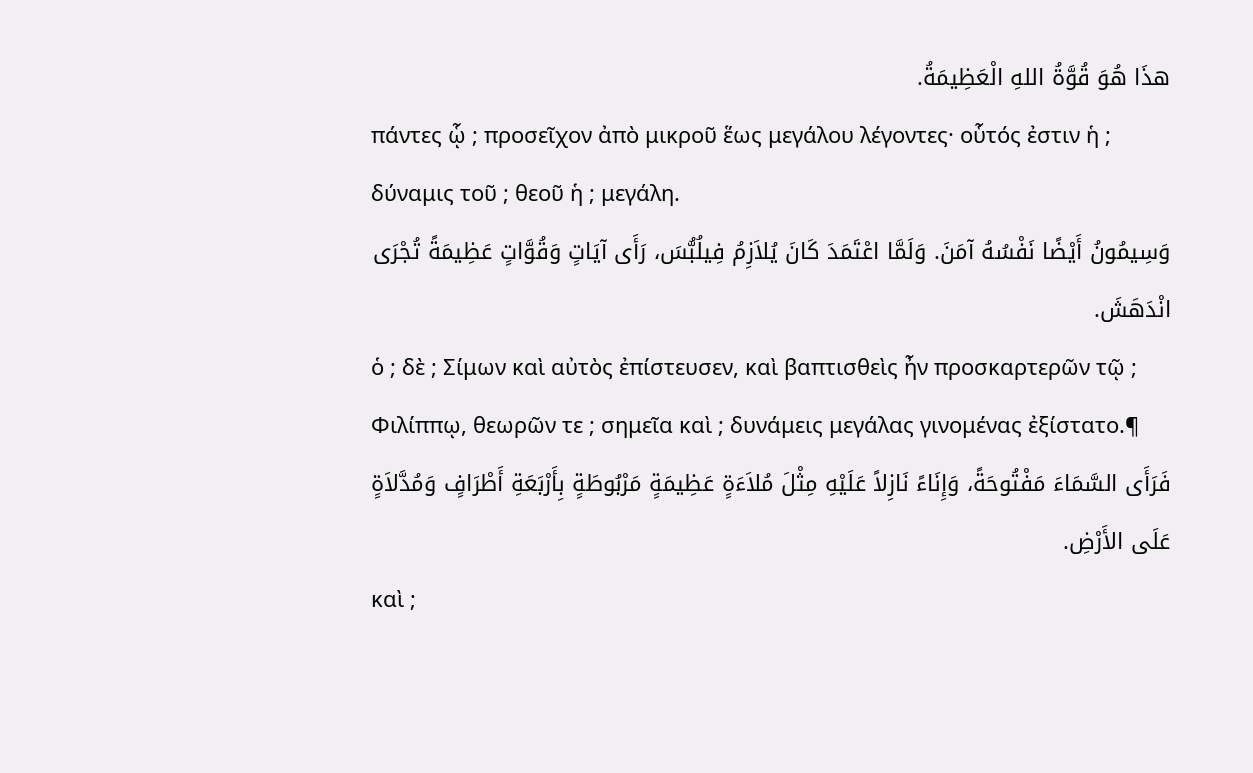هذَا هُوَ قُوَّةُ اللهِ الْعَظِيمَةُ.
πάντες ᾧ ; προσεῖχον ἀπὸ μικροῦ ἕως μεγάλου λέγοντες· οὗτός ἐστιν ἡ ; δύναμις τοῦ ; θεοῦ ἡ ; μεγάλη.
وَسِيمُونُ أَيْضًا نَفْسُهُ آمَنَ. وَلَمَّا اعْتَمَدَ كَانَ يُلاَزِمُ فِيلُبُّسَ، رَأَى آيَاتٍ وَقُوَّاتٍ عَظِيمَةً تُجْرَى انْدَهَشَ.
ὁ ; δὲ ; Σίμων καὶ αὐτὸς ἐπίστευσεν, καὶ βαπτισθεὶς ἦν προσκαρτερῶν τῷ ; Φιλίππῳ, θεωρῶν τε ; σημεῖα καὶ ; δυνάμεις μεγάλας γινομένας ἐξίστατο.¶
فَرَأَى السَّمَاءَ مَفْتُوحَةً، وَإِنَاءً نَازِلاً عَلَيْهِ مِثْلَ مُلاَءَةٍ عَظِيمَةٍ مَرْبُوطَةٍ بِأَرْبَعَةِ أَطْرَافٍ وَمُدَّلاَةٍ عَلَى الأَرْضِ.
καὶ ;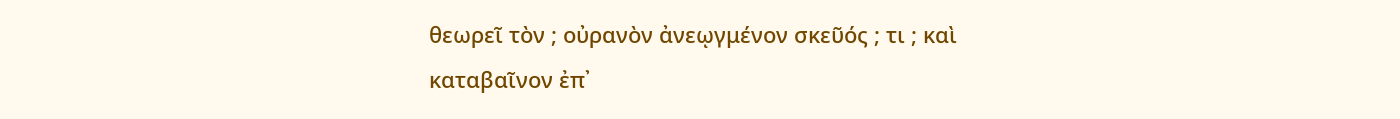θεωρεῖ τὸν ; οὐρανὸν ἀνεῳγμένον σκεῦός ; τι ; καὶ καταβαῖνον ἐπ᾽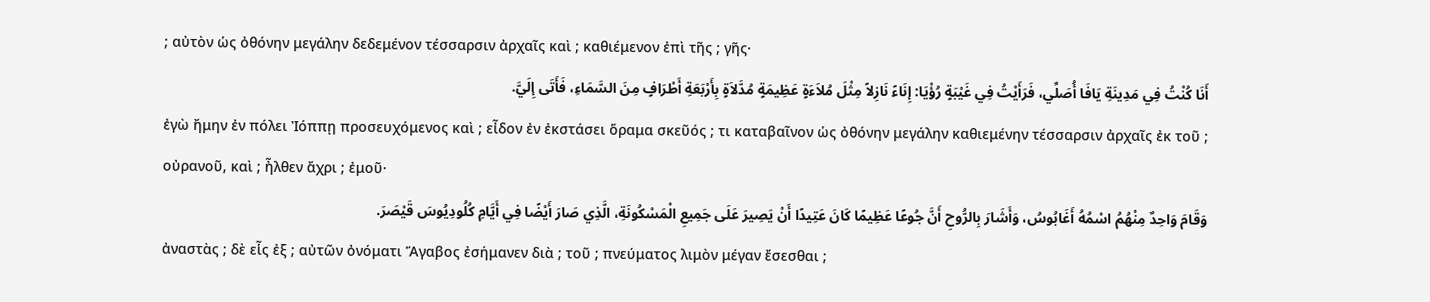; αὐτὸν ὡς ὀθόνην μεγάλην δεδεμένον τέσσαρσιν ἀρχαῖς καὶ ; καθιέμενον ἐπὶ τῆς ; γῆς·
أَنَا كُنْتُ فِي مَدِينَةِ يَافَا أُصَلِّي، فَرَأَيْتُ فِي غَيْبَةٍ رُؤْيَا: إِنَاءً نَازِلاً مِثْلَ مُلاَءَةٍ عَظِيمَةٍ مُدَّلاَةٍ بِأَرْبَعَةِ أَطْرَافٍ مِنَ السَّمَاءِ، فَأَتَى إِلَيَّ.
ἐγὼ ἤμην ἐν πόλει Ἰόππῃ προσευχόμενος καὶ ; εἶδον ἐν ἐκστάσει ὅραμα σκεῦός ; τι καταβαῖνον ὡς ὀθόνην μεγάλην καθιεμένην τέσσαρσιν ἀρχαῖς ἐκ τοῦ ; οὐρανοῦ, καὶ ; ἦλθεν ἄχρι ; ἐμοῦ·
وَقَامَ وَاحِدٌ مِنْهُمُ اسْمُهُ أَغَابُوسُ، وَأَشَارَ بِالرُّوحِ أَنَّ جُوعًا عَظِيمًا كَانَ عَتِيدًا أَنْ يَصِيرَ عَلَى جَمِيعِ الْمَسْكُونَةِ، الَّذِي صَارَ أَيْضًا فِي أَيَّامِ كُلُودِيُوسَ قَيْصَرَ.
ἀναστὰς ; δὲ εἷς ἐξ ; αὐτῶν ὀνόματι Ἅγαβος ἐσήμανεν διὰ ; τοῦ ; πνεύματος λιμὸν μέγαν ἔσεσθαι ;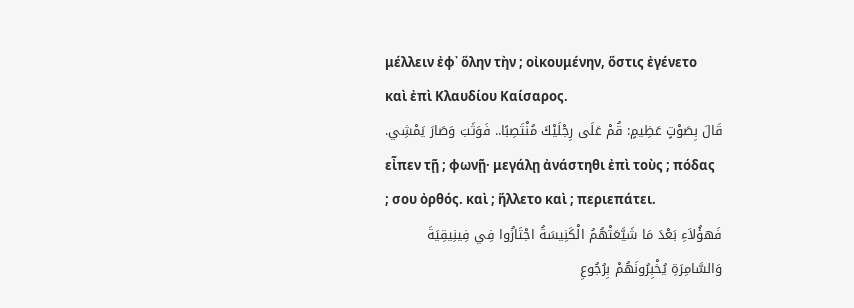μέλλειν ἐφ᾽ ὅλην τὴν ; οἰκουμένην, ὅστις ἐγένετο καὶ ἐπὶ Κλαυδίου Καίσαρος.
قَالَ بِصَوْتٍ عَظِيمٍ: قُمْ عَلَى رِجْلَيْكَ مُنْتَصِبًا.. فَوَثَبَ وَصَارَ يَمْشِي.
εἶπεν τῇ ; φωνῇ· μεγάλῃ ἀνάστηθι ἐπὶ τοὺς ; πόδας ; σου ὀρθός. καὶ ; ἥλλετο καὶ ; περιεπάτει.
فَهؤُلاَءِ بَعْدَ مَا شَيَّعَتْهُمُ الْكَنِيسَةُ اجْتَازُوا فِي فِينِيقِيَةَ وَالسَّامِرَةِ يُخْبِرُونَهُمْ بِرُجُوعِ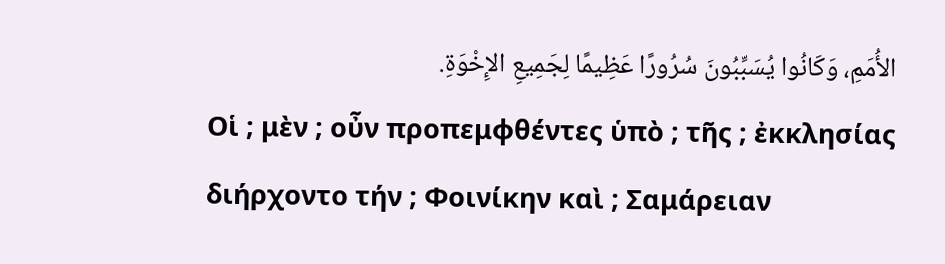الأُمَمِ، وَكَانُوا يُسَبِّبُونَ سُرُورًا عَظِيمًا لِجَمِيعِ الإِخْوَةِ.
Οἱ ; μὲν ; οὖν προπεμφθέντες ὑπὸ ; τῆς ; ἐκκλησίας διήρχοντο τήν ; Φοινίκην καὶ ; Σαμάρειαν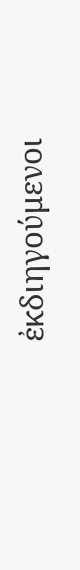ἐκδιηγούμενοι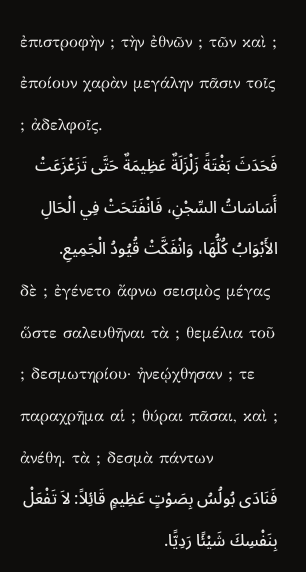ἐπιστροφὴν ; τὴν ἐθνῶν ; τῶν καὶ ; ἐποίουν χαρὰν μεγάλην πᾶσιν τοῖς ; ἀδελφοῖς.
فَحَدَثَ بَغْتَةً زَلْزَلَةٌ عَظِيمَةٌ حَتَّى تَزَعْزَعَتْ أَسَاسَاتُ السِّجْنِ، فَانْفَتَحَتْ فِي الْحَالِ الأَبْوَابُ كُلُّهَا، وَانْفَكَّتْ قُيُودُ الْجَمِيعِ.
δὲ ; ἐγένετο ἄφνω σεισμὸς μέγας ὥστε σαλευθῆναι τὰ ; θεμέλια τοῦ ; δεσμωτηρίου· ἠνεῴχθησαν ; τε παραχρῆμα αἱ ; θύραι πᾶσαι, καὶ ; ἀνέθη. τὰ ; δεσμὰ πάντων
فَنَادَى بُولُسُ بِصَوْتٍ عَظِيمٍ قَائِلاً: لاَ تَفْعَلْ بِنَفْسِكَ شَيْئًا رَدِيًّا.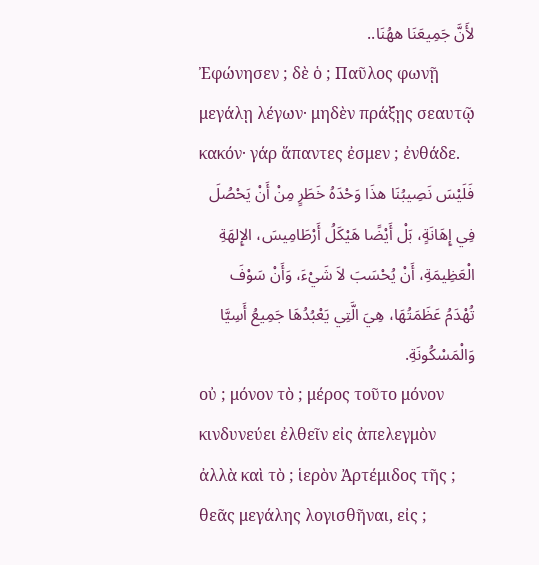لأَنَّ جَمِيعَنَا ههُنَا..
Ἐφώνησεν ; δὲ ὁ ; Παῦλος φωνῇ μεγάλῃ λέγων· μηδὲν πράξῃς σεαυτῷ κακόν· γάρ ἅπαντες ἐσμεν ; ἐνθάδε.
فَلَيْسَ نَصِيبُنَا هذَا وَحْدَهُ خَطَرٍ مِنْ أَنْ يَحْصُلَ فِي إِهَانَةٍ، بَلْ أَيْضًا هَيْكَلُ أَرْطَامِيسَ، الإِلهَةِ الْعَظِيمَةِ، أَنْ يُحْسَبَ لاَ شَيْءَ، وَأَنْ سَوْفَ تُهْدَمُ عَظَمَتُهَا، هِيَ الَّتِي يَعْبُدُهَا جَمِيعُ أَسِيَّا وَالْمَسْكُونَةِ.
οὐ ; μόνον τὸ ; μέρος τοῦτο μόνον κινδυνεύει ἐλθεῖν εἰς ἀπελεγμὸν ἀλλὰ καὶ τὸ ; ἱερὸν Ἀρτέμιδος τῆς ; θεᾶς μεγάλης λογισθῆναι, εἰς ;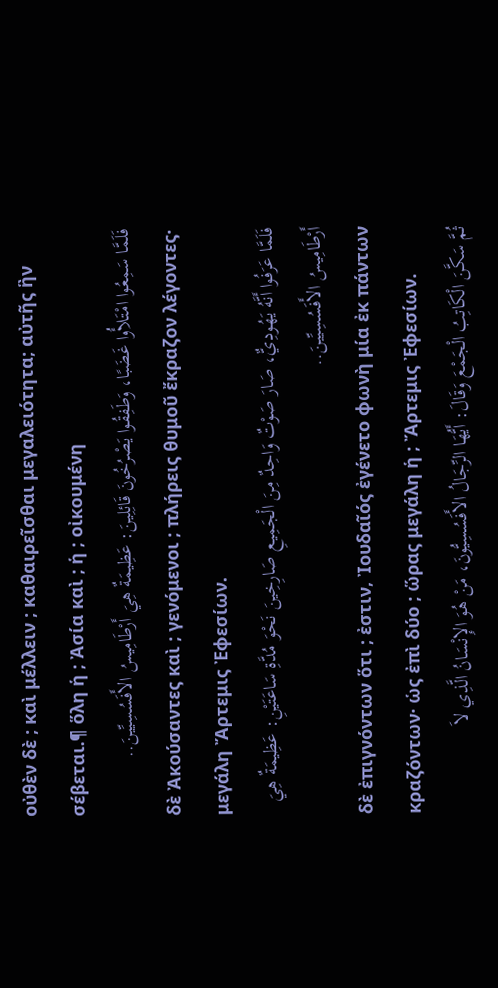οὐθὲν δὲ ; καὶ μέλλειν ; καθαιρεῖσθαι μεγαλειότητα; αὐτῆς ἣν σέβεται.¶ ὅλη ἡ ; Ἀσία καὶ ; ἡ ; οἰκουμένη
فَلَمَّا سَمِعُوا امْتَلأُوا غَضَبًا، وَطَفِقُوا يَصْرُخُونَ قَائِلِينَ: عَظِيمَةٌ هِيَ أَرْطَامِيسُ الأَفَسُسِيِّينَ..
δὲ Ἀκούσαντες καὶ ; γενόμενοι ; πλήρεις θυμοῦ ἔκραζον λέγοντες· μεγάλη Ἄρτεμις Ἐφεσίων.
فَلَمَّا عَرَفُوا أَنَّهُ يَهُودِيٌّ، صَارَ صَوْتٌ وَاحِدٌ مِنَ الْجَمِيعِ صَارِخِينَ نَحْوَ مُدَّةِ سَاعَتَيْنِ: عَظِيمَةٌ هِيَ أَرْطَامِيسُ الأَفَسُسِيِّينَ..
δὲ ἐπιγνόντων ὅτι ; ἐστιν, Ἰουδαῖός ἐγένετο φωνὴ μία ἐκ πάντων κραζόντων· ὡς ἐπὶ δύο ; ὥρας μεγάλη ἡ ; Ἄρτεμις Ἐφεσίων.
ثُمَّ سَكَّنَ الْكَاتِبُ الْجَمْعَ وَقَالَ: أَيُّهَا الرِّجَالُ الأَفَسُسِيُّونَ، مَنْ هُوَ الإِنْسَانُ الَّذِي لاَ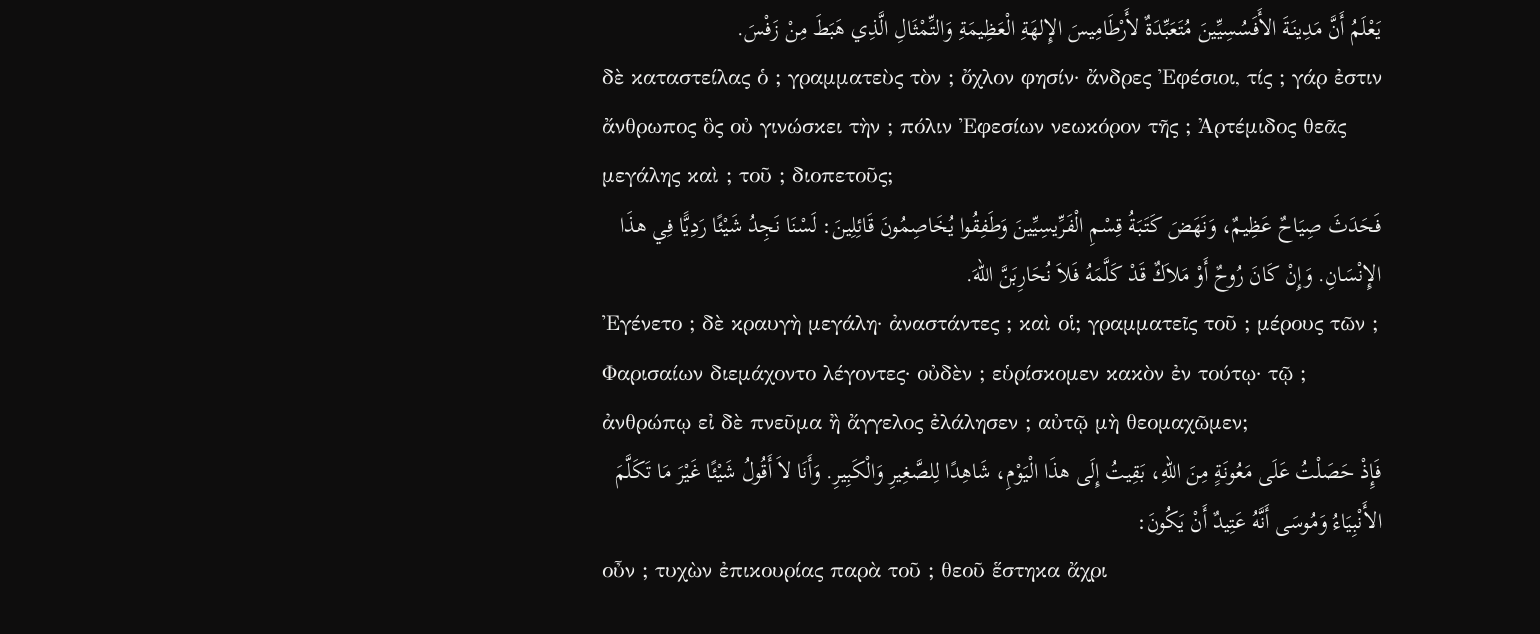يَعْلَمُ أَنَّ مَدِينَةَ الأَفَسُسِيِّينَ مُتَعَبِّدَةٌ لأَرْطَامِيسَ الإِلهَةِ الْعَظِيمَةِ وَالتِّمْثَالِ الَّذِي هَبَطَ مِنْ زَفْسَ.
δὲ καταστείλας ὁ ; γραμματεὺς τὸν ; ὄχλον φησίν· ἄνδρες Ἐφέσιοι, τίς ; γάρ ἐστιν ἄνθρωπος ὃς οὐ γινώσκει τὴν ; πόλιν Ἐφεσίων νεωκόρον τῆς ; Ἀρτέμιδος θεᾶς μεγάλης καὶ ; τοῦ ; διοπετοῦς;
فَحَدَثَ صِيَاحٌ عَظِيمٌ، وَنَهَضَ كَتَبَةُ قِسْمِ الْفَرِّيسِيِّينَ وَطَفِقُوا يُخَاصِمُونَ قَائِلِينَ: لَسْنَا نَجِدُ شَيْئًا رَدِيًّا فِي هذَا الإِنْسَانِ. وَإِنْ كَانَ رُوحٌ أَوْ مَلاَكٌ قَدْ كَلَّمَهُ فَلاَ نُحَارِبَنَّ اللهَ.
Ἐγένετο ; δὲ κραυγὴ μεγάλη· ἀναστάντες ; καὶ οἱ; γραμματεῖς τοῦ ; μέρους τῶν ; Φαρισαίων διεμάχοντο λέγοντες· οὐδὲν ; εὑρίσκομεν κακὸν ἐν τούτῳ· τῷ ; ἀνθρώπῳ εἰ δὲ πνεῦμα ἢ ἄγγελος ἐλάλησεν ; αὐτῷ μὴ θεομαχῶμεν;
فَإِذْ حَصَلْتُ عَلَى مَعُونَةٍ مِنَ اللهِ، بَقِيتُ إِلَى هذَا الْيَوْمِ، شَاهِدًا لِلصَّغِيرِ وَالْكَبِيرِ. وَأَنَا لاَ أَقُولُ شَيْئًا غَيْرَ مَا تَكَلَّمَ الأَنْبِيَاءُ وَمُوسَى أَنَّهُ عَتِيدٌ أَنْ يَكُونَ:
οὖν ; τυχὼν ἐπικουρίας παρὰ τοῦ ; θεοῦ ἕστηκα ἄχρι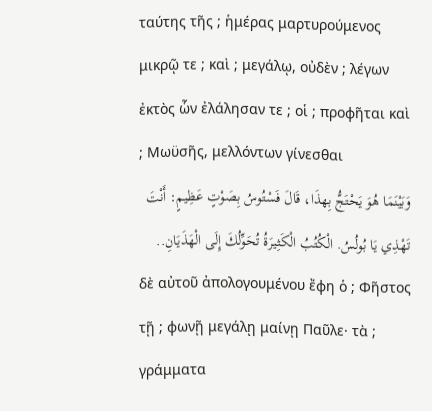ταύτης τῆς ; ἡμέρας μαρτυρούμενος μικρῷ τε ; καὶ ; μεγάλῳ, οὐδὲν ; λέγων ἐκτὸς ὧν ἐλάλησαν τε ; οἱ ; προφῆται καὶ ; Μωϋσῆς, μελλόντων γίνεσθαι
وَبَيْنَمَا هُوَ يَحْتَجُّ بِهذَا، قَالَ فَسْتُوسُ بِصَوْتٍ عَظِيمٍ: أَنْتَ تَهْذِي يَا بُولُسُ. الْكُتُبُ الْكَثِيرَةُ تُحَوِّلُكَ إِلَى الْهَذَيَانِ..
δὲ αὐτοῦ ἀπολογουμένου ἔφη ὁ ; Φῆστος τῇ ; φωνῇ μεγάλῃ μαίνῃ Παῦλε· τὰ ; γράμματα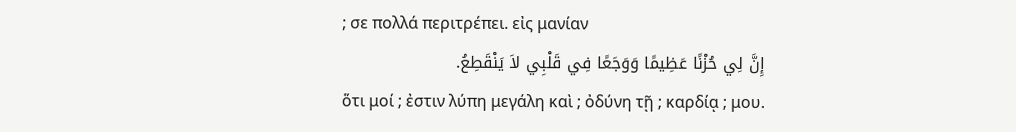; σε πολλά περιτρέπει. εἰς μανίαν
إِنَّ لِي حُزْنًا عَظِيمًا وَوَجَعًا فِي قَلْبِي لاَ يَنْقَطِعُ.
ὅτι μοί ; ἐστιν λύπη μεγάλη καὶ ; ὀδύνη τῇ ; καρδίᾳ ; μου.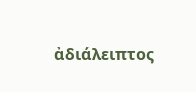ἀδιάλειπτος